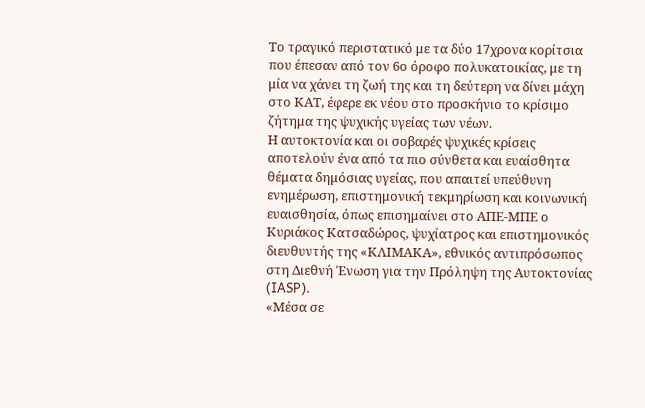Το τραγικό περιστατικό με τα δύο 17χρονα κορίτσια που έπεσαν από τον 6ο όροφο πολυκατοικίας, με τη μία να χάνει τη ζωή της και τη δεύτερη να δίνει μάχη στο ΚΑΤ, έφερε εκ νέου στο προσκήνιο το κρίσιμο ζήτημα της ψυχικής υγείας των νέων.
Η αυτοκτονία και οι σοβαρές ψυχικές κρίσεις αποτελούν ένα από τα πιο σύνθετα και ευαίσθητα θέματα δημόσιας υγείας, που απαιτεί υπεύθυνη ενημέρωση, επιστημονική τεκμηρίωση και κοινωνική ευαισθησία, όπως επισημαίνει στο ΑΠΕ-ΜΠΕ ο Κυριάκος Κατσαδώρος, ψυχίατρος και επιστημονικός διευθυντής της «ΚΛΙΜΑΚΑ», εθνικός αντιπρόσωπος στη Διεθνή Ένωση για την Πρόληψη της Αυτοκτονίας (IASP).
«Μέσα σε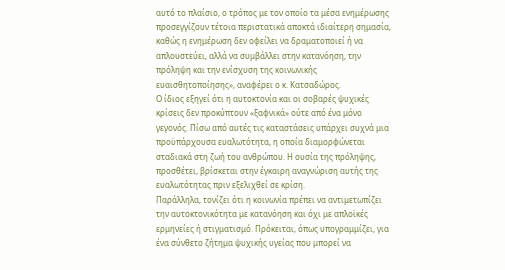αυτό το πλαίσιο, ο τρόπος με τον οποίο τα μέσα ενημέρωσης προσεγγίζουν τέτοια περιστατικά αποκτά ιδιαίτερη σημασία, καθώς η ενημέρωση δεν οφείλει να δραματοποιεί ή να απλουστεύει, αλλά να συμβάλλει στην κατανόηση, την πρόληψη και την ενίσχυση της κοινωνικής ευαισθητοποίησης», αναφέρει ο κ. Κατσαδώρος.
Ο ίδιος εξηγεί ότι η αυτοκτονία και οι σοβαρές ψυχικές κρίσεις δεν προκύπτουν «ξαφνικά» ούτε από ένα μόνο γεγονός. Πίσω από αυτές τις καταστάσεις υπάρχει συχνά μια προϋπάρχουσα ευαλωτότητα, η οποία διαμορφώνεται σταδιακά στη ζωή του ανθρώπου. Η ουσία της πρόληψης, προσθέτει, βρίσκεται στην έγκαιρη αναγνώριση αυτής της ευαλωτότητας πριν εξελιχθεί σε κρίση.
Παράλληλα, τονίζει ότι η κοινωνία πρέπει να αντιμετωπίζει την αυτοκτονικότητα με κατανόηση και όχι με απλοϊκές ερμηνείες ή στιγματισμό. Πρόκειται, όπως υπογραμμίζει, για ένα σύνθετο ζήτημα ψυχικής υγείας που μπορεί να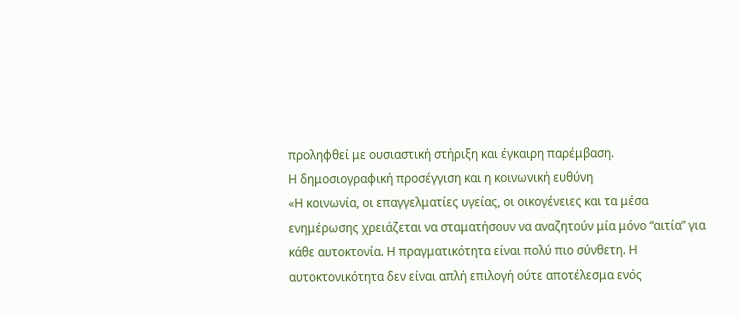προληφθεί με ουσιαστική στήριξη και έγκαιρη παρέμβαση.
Η δημοσιογραφική προσέγγιση και η κοινωνική ευθύνη
«Η κοινωνία, οι επαγγελματίες υγείας, οι οικογένειες και τα μέσα ενημέρωσης χρειάζεται να σταματήσουν να αναζητούν μία μόνο “αιτία” για κάθε αυτοκτονία. Η πραγματικότητα είναι πολύ πιο σύνθετη. Η αυτοκτονικότητα δεν είναι απλή επιλογή ούτε αποτέλεσμα ενός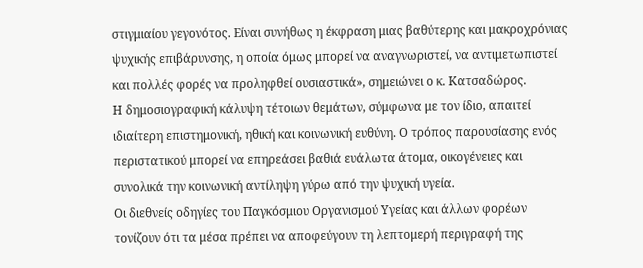στιγμιαίου γεγονότος. Είναι συνήθως η έκφραση μιας βαθύτερης και μακροχρόνιας ψυχικής επιβάρυνσης, η οποία όμως μπορεί να αναγνωριστεί, να αντιμετωπιστεί και πολλές φορές να προληφθεί ουσιαστικά», σημειώνει ο κ. Κατσαδώρος.
Η δημοσιογραφική κάλυψη τέτοιων θεμάτων, σύμφωνα με τον ίδιο, απαιτεί ιδιαίτερη επιστημονική, ηθική και κοινωνική ευθύνη. Ο τρόπος παρουσίασης ενός περιστατικού μπορεί να επηρεάσει βαθιά ευάλωτα άτομα, οικογένειες και συνολικά την κοινωνική αντίληψη γύρω από την ψυχική υγεία.
Οι διεθνείς οδηγίες του Παγκόσμιου Οργανισμού Υγείας και άλλων φορέων τονίζουν ότι τα μέσα πρέπει να αποφεύγουν τη λεπτομερή περιγραφή της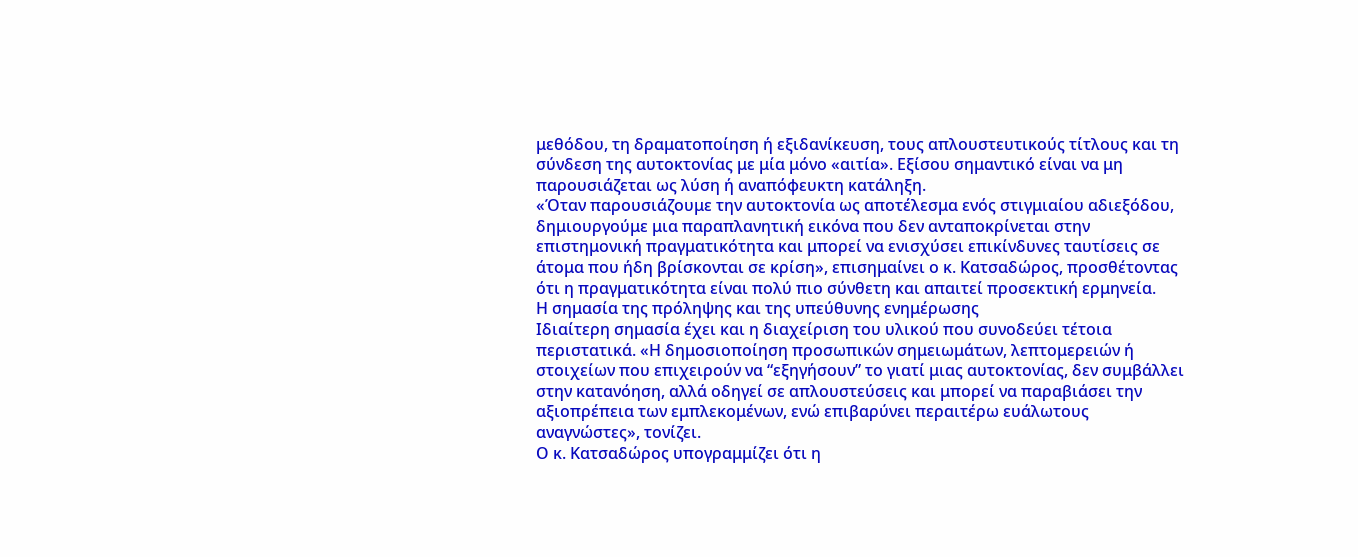μεθόδου, τη δραματοποίηση ή εξιδανίκευση, τους απλουστευτικούς τίτλους και τη σύνδεση της αυτοκτονίας με μία μόνο «αιτία». Εξίσου σημαντικό είναι να μη παρουσιάζεται ως λύση ή αναπόφευκτη κατάληξη.
«Όταν παρουσιάζουμε την αυτοκτονία ως αποτέλεσμα ενός στιγμιαίου αδιεξόδου, δημιουργούμε μια παραπλανητική εικόνα που δεν ανταποκρίνεται στην επιστημονική πραγματικότητα και μπορεί να ενισχύσει επικίνδυνες ταυτίσεις σε άτομα που ήδη βρίσκονται σε κρίση», επισημαίνει ο κ. Κατσαδώρος, προσθέτοντας ότι η πραγματικότητα είναι πολύ πιο σύνθετη και απαιτεί προσεκτική ερμηνεία.
Η σημασία της πρόληψης και της υπεύθυνης ενημέρωσης
Ιδιαίτερη σημασία έχει και η διαχείριση του υλικού που συνοδεύει τέτοια περιστατικά. «Η δημοσιοποίηση προσωπικών σημειωμάτων, λεπτομερειών ή στοιχείων που επιχειρούν να “εξηγήσουν” το γιατί μιας αυτοκτονίας, δεν συμβάλλει στην κατανόηση, αλλά οδηγεί σε απλουστεύσεις και μπορεί να παραβιάσει την αξιοπρέπεια των εμπλεκομένων, ενώ επιβαρύνει περαιτέρω ευάλωτους αναγνώστες», τονίζει.
Ο κ. Κατσαδώρος υπογραμμίζει ότι η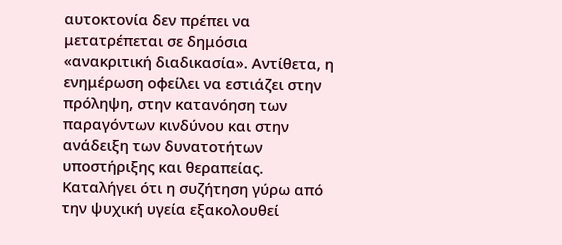αυτοκτονία δεν πρέπει να μετατρέπεται σε δημόσια «ανακριτική διαδικασία». Αντίθετα, η ενημέρωση οφείλει να εστιάζει στην πρόληψη, στην κατανόηση των παραγόντων κινδύνου και στην ανάδειξη των δυνατοτήτων υποστήριξης και θεραπείας.
Καταλήγει ότι η συζήτηση γύρω από την ψυχική υγεία εξακολουθεί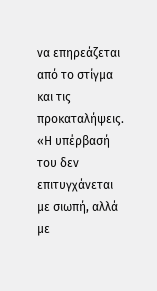να επηρεάζεται από το στίγμα και τις προκαταλήψεις. «Η υπέρβασή του δεν επιτυγχάνεται με σιωπή, αλλά με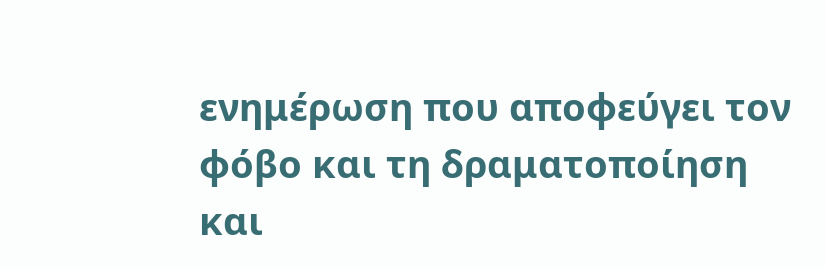ενημέρωση που αποφεύγει τον φόβο και τη δραματοποίηση και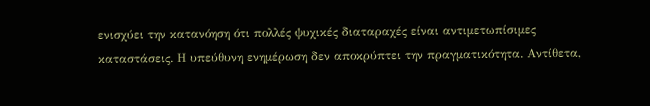ενισχύει την κατανόηση ότι πολλές ψυχικές διαταραχές είναι αντιμετωπίσιμες καταστάσεις. Η υπεύθυνη ενημέρωση δεν αποκρύπτει την πραγματικότητα. Αντίθετα,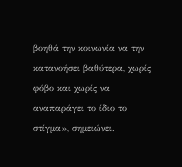βοηθά την κοινωνία να την κατανοήσει βαθύτερα, χωρίς φόβο και χωρίς να αναπαράγει το ίδιο το στίγμα», σημειώνει.